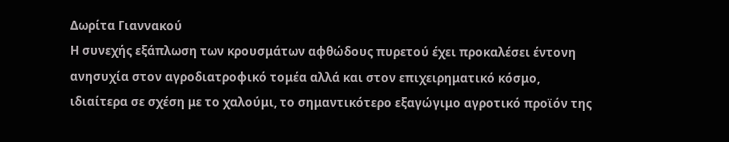Δωρίτα Γιαννακού
Η συνεχής εξάπλωση των κρουσμάτων αφθώδους πυρετού έχει προκαλέσει έντονη ανησυχία στον αγροδιατροφικό τομέα αλλά και στον επιχειρηματικό κόσμο, ιδιαίτερα σε σχέση με το χαλούμι, το σημαντικότερο εξαγώγιμο αγροτικό προϊόν της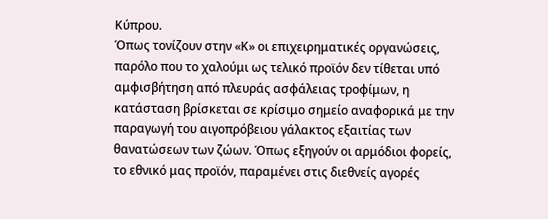Κύπρου.
Όπως τονίζουν στην «Κ» οι επιχειρηματικές οργανώσεις, παρόλο που το χαλούμι ως τελικό προϊόν δεν τίθεται υπό αμφισβήτηση από πλευράς ασφάλειας τροφίμων, η κατάσταση βρίσκεται σε κρίσιμο σημείο αναφορικά με την παραγωγή του αιγοπρόβειου γάλακτος εξαιτίας των θανατώσεων των ζώων. Όπως εξηγούν οι αρμόδιοι φορείς, το εθνικό μας προϊόν, παραμένει στις διεθνείς αγορές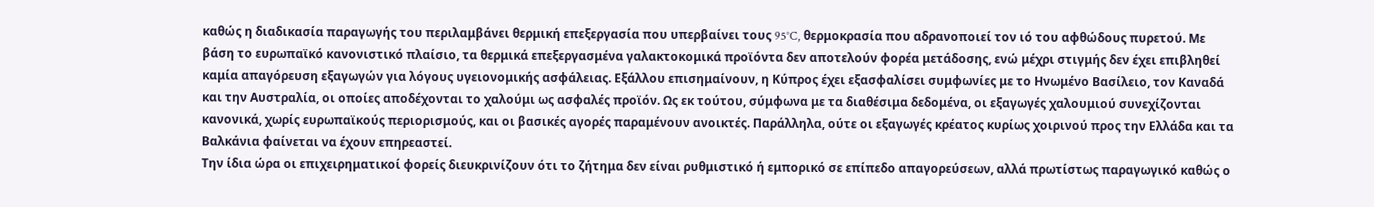καθώς η διαδικασία παραγωγής του περιλαμβάνει θερμική επεξεργασία που υπερβαίνει τους 95°C, θερμοκρασία που αδρανοποιεί τον ιό του αφθώδους πυρετού. Με βάση το ευρωπαϊκό κανονιστικό πλαίσιο, τα θερμικά επεξεργασμένα γαλακτοκομικά προϊόντα δεν αποτελούν φορέα μετάδοσης, ενώ μέχρι στιγμής δεν έχει επιβληθεί καμία απαγόρευση εξαγωγών για λόγους υγειονομικής ασφάλειας. Εξάλλου επισημαίνουν, η Κύπρος έχει εξασφαλίσει συμφωνίες με το Ηνωμένο Βασίλειο, τον Καναδά και την Αυστραλία, οι οποίες αποδέχονται το χαλούμι ως ασφαλές προϊόν. Ως εκ τούτου, σύμφωνα με τα διαθέσιμα δεδομένα, οι εξαγωγές χαλουμιού συνεχίζονται κανονικά, χωρίς ευρωπαϊκούς περιορισμούς, και οι βασικές αγορές παραμένουν ανοικτές. Παράλληλα, ούτε οι εξαγωγές κρέατος κυρίως χοιρινού προς την Ελλάδα και τα Βαλκάνια φαίνεται να έχουν επηρεαστεί.
Την ίδια ώρα οι επιχειρηματικοί φορείς διευκρινίζουν ότι το ζήτημα δεν είναι ρυθμιστικό ή εμπορικό σε επίπεδο απαγορεύσεων, αλλά πρωτίστως παραγωγικό καθώς ο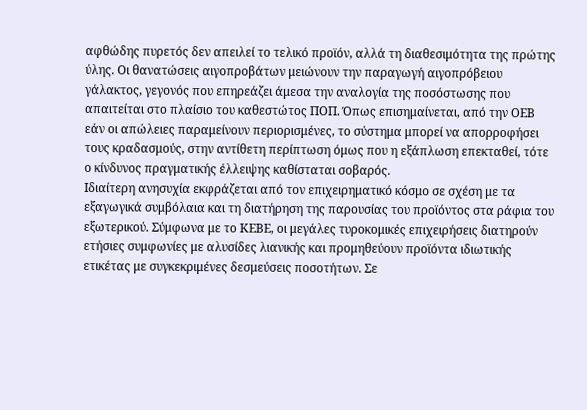αφθώδης πυρετός δεν απειλεί το τελικό προϊόν, αλλά τη διαθεσιμότητα της πρώτης ύλης. Οι θανατώσεις αιγοπροβάτων μειώνουν την παραγωγή αιγοπρόβειου γάλακτος, γεγονός που επηρεάζει άμεσα την αναλογία της ποσόστωσης που απαιτείται στο πλαίσιο του καθεστώτος ΠΟΠ. Όπως επισημαίνεται, από την ΟΕΒ εάν οι απώλειες παραμείνουν περιορισμένες, το σύστημα μπορεί να απορροφήσει τους κραδασμούς, στην αντίθετη περίπτωση όμως που η εξάπλωση επεκταθεί, τότε ο κίνδυνος πραγματικής έλλειψης καθίσταται σοβαρός.
Ιδιαίτερη ανησυχία εκφράζεται από τον επιχειρηματικό κόσμο σε σχέση με τα εξαγωγικά συμβόλαια και τη διατήρηση της παρουσίας του προϊόντος στα ράφια του εξωτερικού. Σύμφωνα με το ΚΕΒΕ, οι μεγάλες τυροκομικές επιχειρήσεις διατηρούν ετήσιες συμφωνίες με αλυσίδες λιανικής και προμηθεύουν προϊόντα ιδιωτικής ετικέτας με συγκεκριμένες δεσμεύσεις ποσοτήτων. Σε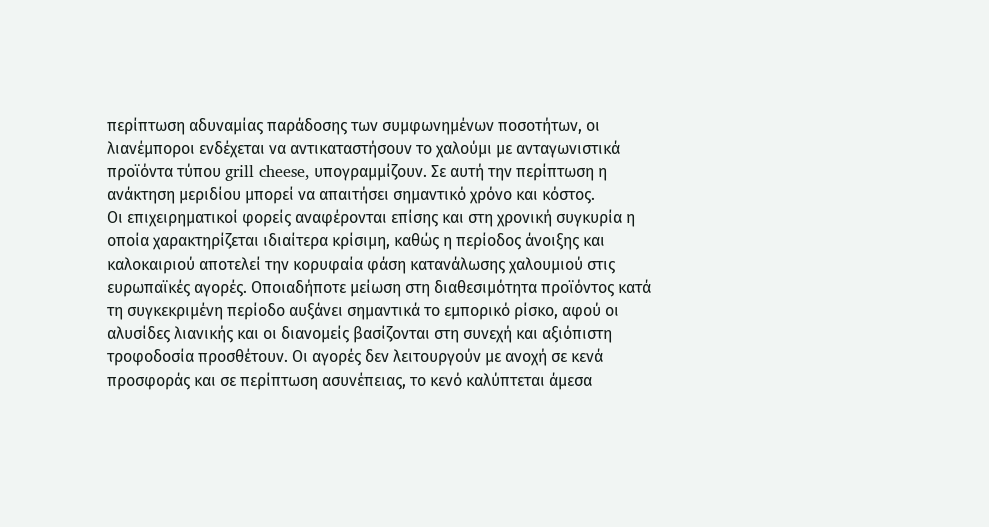περίπτωση αδυναμίας παράδοσης των συμφωνημένων ποσοτήτων, οι λιανέμποροι ενδέχεται να αντικαταστήσουν το χαλούμι με ανταγωνιστικά προϊόντα τύπου grill cheese, υπογραμμίζουν. Σε αυτή την περίπτωση η ανάκτηση μεριδίου μπορεί να απαιτήσει σημαντικό χρόνο και κόστος.
Οι επιχειρηματικοί φορείς αναφέρονται επίσης και στη χρονική συγκυρία η οποία χαρακτηρίζεται ιδιαίτερα κρίσιμη, καθώς η περίοδος άνοιξης και καλοκαιριού αποτελεί την κορυφαία φάση κατανάλωσης χαλουμιού στις ευρωπαϊκές αγορές. Οποιαδήποτε μείωση στη διαθεσιμότητα προϊόντος κατά τη συγκεκριμένη περίοδο αυξάνει σημαντικά το εμπορικό ρίσκο, αφού οι αλυσίδες λιανικής και οι διανομείς βασίζονται στη συνεχή και αξιόπιστη τροφοδοσία προσθέτουν. Οι αγορές δεν λειτουργούν με ανοχή σε κενά προσφοράς και σε περίπτωση ασυνέπειας, το κενό καλύπτεται άμεσα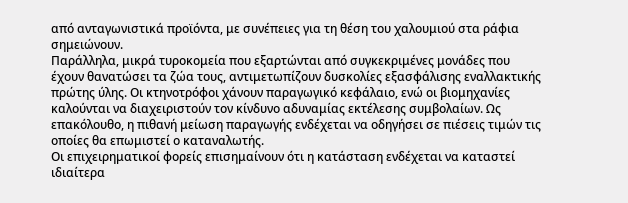από ανταγωνιστικά προϊόντα, με συνέπειες για τη θέση του χαλουμιού στα ράφια σημειώνουν.
Παράλληλα, μικρά τυροκομεία που εξαρτώνται από συγκεκριμένες μονάδες που έχουν θανατώσει τα ζώα τους, αντιμετωπίζουν δυσκολίες εξασφάλισης εναλλακτικής πρώτης ύλης. Οι κτηνοτρόφοι χάνουν παραγωγικό κεφάλαιο, ενώ οι βιομηχανίες καλούνται να διαχειριστούν τον κίνδυνο αδυναμίας εκτέλεσης συμβολαίων. Ως επακόλουθο, η πιθανή μείωση παραγωγής ενδέχεται να οδηγήσει σε πιέσεις τιμών τις οποίες θα επωμιστεί ο καταναλωτής.
Οι επιχειρηματικοί φορείς επισημαίνουν ότι η κατάσταση ενδέχεται να καταστεί ιδιαίτερα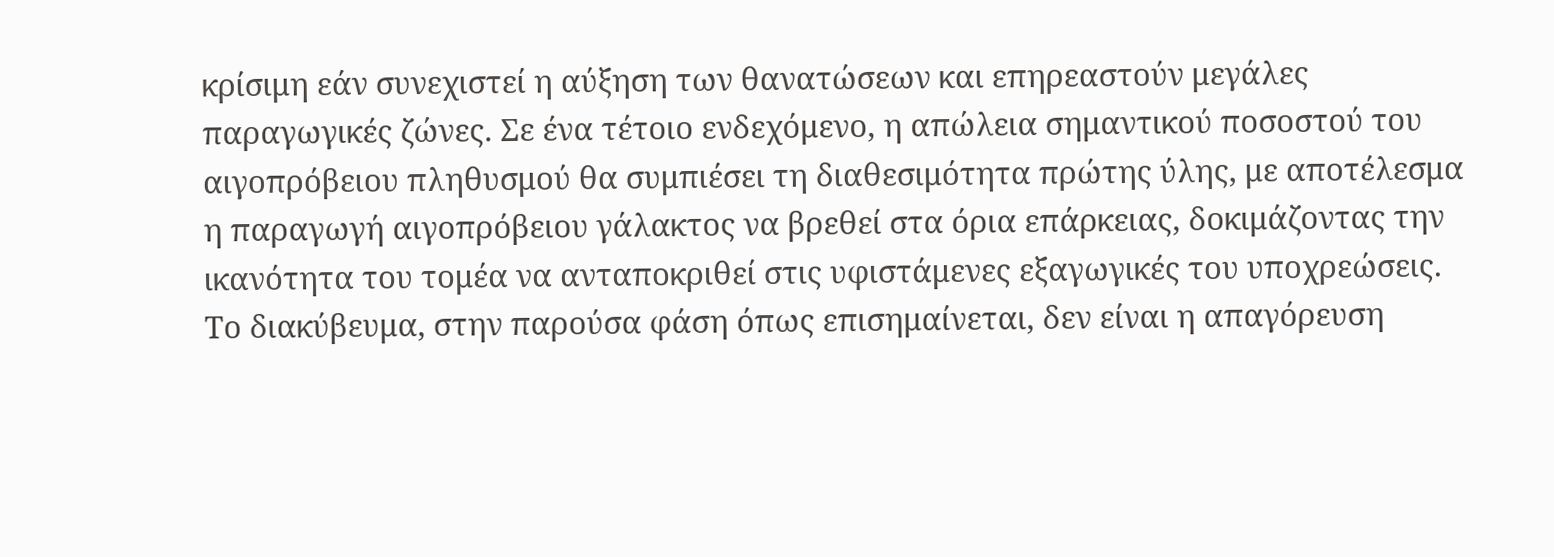κρίσιμη εάν συνεχιστεί η αύξηση των θανατώσεων και επηρεαστούν μεγάλες παραγωγικές ζώνες. Σε ένα τέτοιο ενδεχόμενο, η απώλεια σημαντικού ποσοστού του αιγοπρόβειου πληθυσμού θα συμπιέσει τη διαθεσιμότητα πρώτης ύλης, με αποτέλεσμα η παραγωγή αιγοπρόβειου γάλακτος να βρεθεί στα όρια επάρκειας, δοκιμάζοντας την ικανότητα του τομέα να ανταποκριθεί στις υφιστάμενες εξαγωγικές του υποχρεώσεις.
Το διακύβευμα, στην παρούσα φάση όπως επισημαίνεται, δεν είναι η απαγόρευση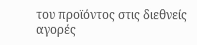του προϊόντος στις διεθνείς αγορές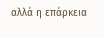αλλά η επάρκεια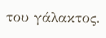του γάλακτος.